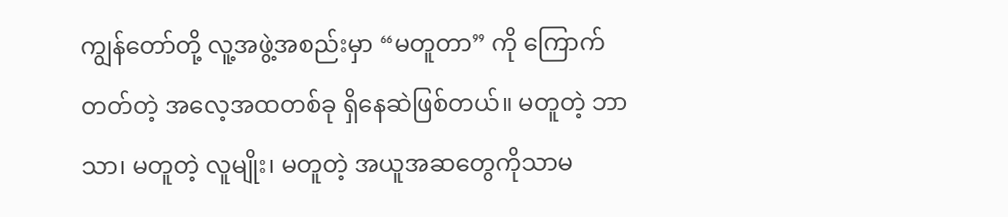ကျွန်တော်တို့ လူ့အဖွဲ့အစည်းမှာ “မတူတာ” ကို ကြောက်တတ်တဲ့ အလေ့အထတစ်ခု ရှိနေဆဲဖြစ်တယ်။ မတူတဲ့ ဘာသာ၊ မတူတဲ့ လူမျိုး၊ မတူတဲ့ အယူအဆတွေကိုသာမ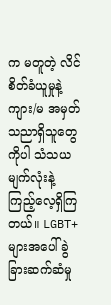က မတူတဲ့ လိင်စိတ်ခံယူမှုနဲ့ ကျား/မ အမှတ်သညာရှိသူတွေကိုပါ သံသယမျက်လုံးနဲ့ ကြည့်လေ့ရှိကြတယ်။ LGBT+ များအပေါ် ခွဲခြားဆက်ဆံမှု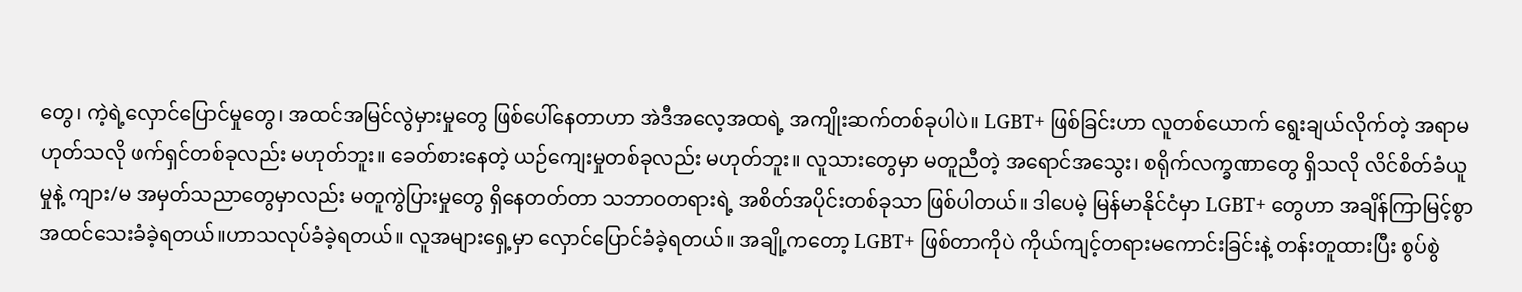တွေ၊ ကဲ့ရဲ့လှောင်ပြောင်မှုတွေ၊ အထင်အမြင်လွဲမှားမှုတွေ ဖြစ်ပေါ်နေတာဟာ အဲဒီအလေ့အထရဲ့ အကျိုးဆက်တစ်ခုပါပဲ။ LGBT+ ဖြစ်ခြင်းဟာ လူတစ်ယောက် ရွေးချယ်လိုက်တဲ့ အရာမဟုတ်သလို ဖက်ရှင်တစ်ခုလည်း မဟုတ်ဘူး။ ခေတ်စားနေတဲ့ ယဉ်ကျေးမှုတစ်ခုလည်း မဟုတ်ဘူး။ လူသားတွေမှာ မတူညီတဲ့ အရောင်အသွေး၊ စရိုက်လက္ခဏာတွေ ရှိသလို လိင်စိတ်ခံယူမှုနဲ့ ကျား/မ အမှတ်သညာတွေမှာလည်း မတူကွဲပြားမှုတွေ ရှိနေတတ်တာ သဘာဝတရားရဲ့ အစိတ်အပိုင်းတစ်ခုသာ ဖြစ်ပါတယ်။ ဒါပေမဲ့ မြန်မာနိုင်ငံမှာ LGBT+ တွေဟာ အချိန်ကြာမြင့်စွာ အထင်သေးခံခဲ့ရတယ်။ဟာသလုပ်ခံခဲ့ရတယ်။ လူအများရှေ့မှာ လှောင်ပြောင်ခံခဲ့ရတယ်။ အချို့ကတော့ LGBT+ ဖြစ်တာကိုပဲ ကိုယ်ကျင့်တရားမကောင်းခြင်းနဲ့ တန်းတူထားပြီး စွပ်စွဲ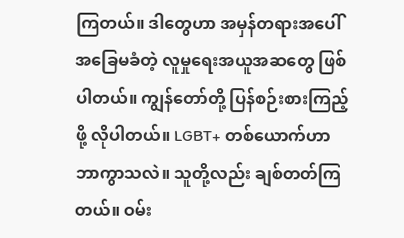ကြတယ်။ ဒါတွေဟာ အမှန်တရားအပေါ် အခြေမခံတဲ့ လူမှုရေးအယူအဆတွေ ဖြစ်ပါတယ်။ ကျွန်တော်တို့ ပြန်စဉ်းစားကြည့်ဖို့ လိုပါတယ်။ LGBT+ တစ်ယောက်ဟာ ဘာကွာသလဲ။ သူတို့လည်း ချစ်တတ်ကြတယ်။ ဝမ်း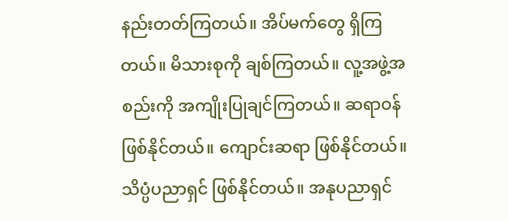နည်းတတ်ကြတယ်။ အိပ်မက်တွေ ရှိကြတယ်။ မိသားစုကို ချစ်ကြတယ်။ လူ့အဖွဲ့အစည်းကို အကျိုးပြုချင်ကြတယ်။ ဆရာဝန် ဖြစ်နိုင်တယ်။ ကျောင်းဆရာ ဖြစ်နိုင်တယ်။ သိပ္ပံပညာရှင် ဖြစ်နိုင်တယ်။ အနုပညာရှင်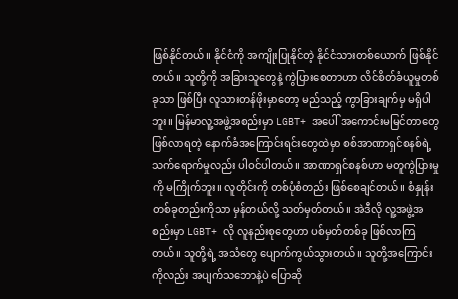ဖြစ်နိုင်တယ်။ နိုင်ငံကို အကျိုးပြုနိုင်တဲ့ နိုင်ငံသားတစ်ယောက် ဖြစ်နိုင်တယ်။ သူတို့ကို အခြားသူတွေနဲ့ ကွဲပြားစေတာဟာ လိင်စိတ်ခံယူမှုတစ်ခုသာ ဖြစ်ပြီး လူသားတန်ဖိုးမှာတော့ မည်သည့် ကွာခြားချက်မှ မရှိပါဘူး။ မြန်မာလူ့အဖွဲ့အစည်းမှာ LGBT+ အပေါ် အကောင်းမမြင်တာတွေ ဖြစ်လာရတဲ့ နောက်ခံအကြောင်းရင်းတွေထဲမှာ စစ်အာဏာရှင်စနစ်ရဲ့ သက်ရောက်မှုလည်း ပါဝင်ပါတယ်။ အာဏာရှင်စနစ်ဟာ မတူကွဲပြားမှုကို မကြိုက်ဘူး။ လူတိုင်းကို တစ်ပုံစံတည်း ဖြစ်စေချင်တယ်။ စံနှုန်းတစ်ခုတည်းကိုသာ မှန်တယ်လို့ သတ်မှတ်တယ်။ အဲဒီလို လူ့အဖွဲ့အစည်းမှာ LGBT+ လို လူနည်းစုတွေဟာ ပစ်မှတ်တစ်ခု ဖြစ်လာကြတယ်။ သူတို့ရဲ့ အသံတွေ ပျောက်ကွယ်သွားတယ်။ သူတို့အကြောင်းကိုလည်း အပျက်သဘောနဲ့ပဲ ပြောဆို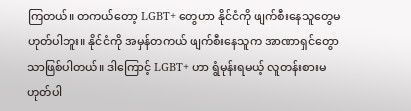ကြတယ်။ တကယ်တော့ LGBT+ တွေဟာ နိုင်ငံကို ဖျက်စီးနေသူတွေမဟုတ်ပါဘူး။ နိုင်ငံကို အမှန်တကယ် ဖျက်စီးနေသူက အာဏာရှင်တွောသာဖြစ်ပါတယ်။ ဒါကြောင့် LGBT+ ဟာ ရွံမုန်းရမယ့် လူတန်းစားမဟုတ်ပါ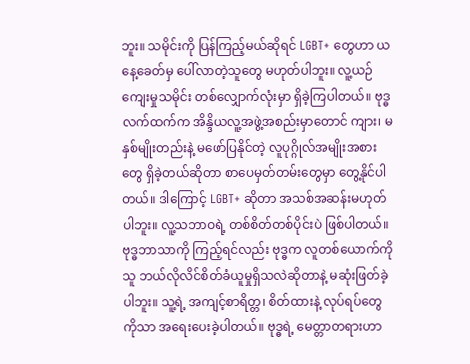ဘူး။ သမိုင်းကို ပြန်ကြည့်မယ်ဆိုရင် LGBT+ တွေဟာ ယနေ့ခေတ်မှ ပေါ်လာတဲ့သူတွေ မဟုတ်ပါဘူး။ လူ့ယဉ်ကျေးမှုသမိုင်း တစ်လျှောက်လုံးမှာ ရှိခဲ့ကြပါတယ်။ ဗုဒ္ဓလက်ထက်က အိန္ဒိယလူ့အဖွဲ့အစည်းမှာတောင် ကျား၊ မ နှစ်မျိုးတည်းနဲ့ မဖော်ပြနိုင်တဲ့ လူပုဂ္ဂိုလ်အမျိုးအစားတွေ ရှိခဲ့တယ်ဆိုတာ စာပေမှတ်တမ်းတွေမှာ တွေ့နိုင်ပါတယ်။ ဒါကြောင့် LGBT+ ဆိုတာ အသစ်အဆန်းမဟုတ်ပါဘူး။ လူ့သဘာဝရဲ့ တစ်စိတ်တစ်ပိုင်းပဲ ဖြစ်ပါတယ်။ ဗုဒ္ဓဘာသာကို ကြည့်ရင်လည်း ဗုဒ္ဓက လူတစ်ယောက်ကို သူ ဘယ်လိုလိင်စိတ်ခံယူမှုရှိသလဲဆိုတာနဲ့ မဆုံးဖြတ်ခဲ့ပါဘူး။ သူ့ရဲ့ အကျင့်စာရိတ္တ၊ စိတ်ထားနဲ့ လုပ်ရပ်တွေကိုသာ အရေးပေးခဲ့ပါတယ်။ ဗုဒ္ဓရဲ့ မေတ္တာတရားဟာ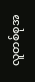လူတစ်စုအ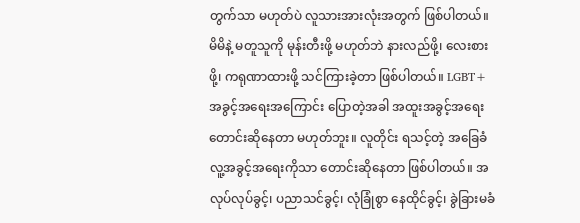တွက်သာ မဟုတ်ပဲ လူသားအားလုံးအတွက် ဖြစ်ပါတယ်။ မိမိနဲ့ မတူသူကို မုန်းတီးဖို့ မဟုတ်ဘဲ နားလည်ဖို့၊ လေးစားဖို့၊ ကရုဏာထားဖို့ သင်ကြားခဲ့တာ ဖြစ်ပါတယ်။ LGBT+ အခွင့်အရေးအကြောင်း ပြောတဲ့အခါ အထူးအခွင့်အရေး တောင်းဆိုနေတာ မဟုတ်ဘူး။ လူတိုင်း ရသင့်တဲ့ အခြေခံလူ့အခွင့်အရေးကိုသာ တောင်းဆိုနေတာ ဖြစ်ပါတယ်။ အလုပ်လုပ်ခွင့်၊ ပညာသင်ခွင့်၊ လုံခြုံစွာ နေထိုင်ခွင့်၊ ခွဲခြားမခံ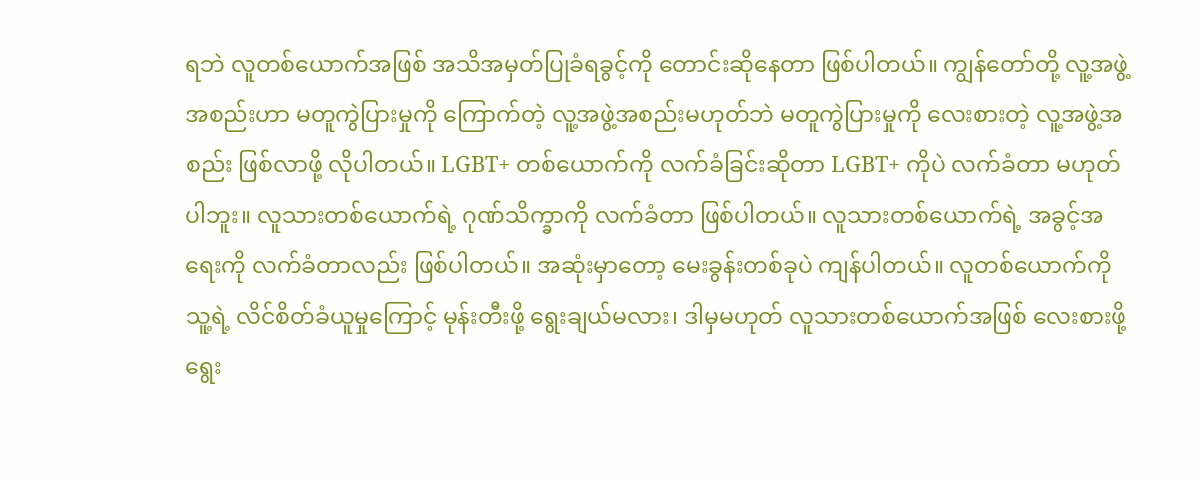ရဘဲ လူတစ်ယောက်အဖြစ် အသိအမှတ်ပြုခံရခွင့်ကို တောင်းဆိုနေတာ ဖြစ်ပါတယ်။ ကျွန်တော်တို့ လူ့အဖွဲ့အစည်းဟာ မတူကွဲပြားမှုကို ကြောက်တဲ့ လူ့အဖွဲ့အစည်းမဟုတ်ဘဲ မတူကွဲပြားမှုကို လေးစားတဲ့ လူ့အဖွဲ့အစည်း ဖြစ်လာဖို့ လိုပါတယ်။ LGBT+ တစ်ယောက်ကို လက်ခံခြင်းဆိုတာ LGBT+ ကိုပဲ လက်ခံတာ မဟုတ်ပါဘူး။ လူသားတစ်ယောက်ရဲ့ ဂုဏ်သိက္ခာကို လက်ခံတာ ဖြစ်ပါတယ်။ လူသားတစ်ယောက်ရဲ့ အခွင့်အရေးကို လက်ခံတာလည်း ဖြစ်ပါတယ်။ အဆုံးမှာတော့ မေးခွန်းတစ်ခုပဲ ကျန်ပါတယ်။ လူတစ်ယောက်ကို သူ့ရဲ့ လိင်စိတ်ခံယူမှုကြောင့် မုန်းတီးဖို့ ရွေးချယ်မလား၊ ဒါမှမဟုတ် လူသားတစ်ယောက်အဖြစ် လေးစားဖို့ ရွေး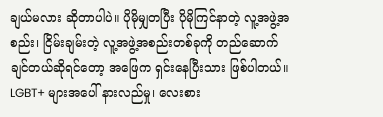ချယ်မလား ဆိုတာပါပဲ။ ပိုမိုမျှတပြီး ပိုမိုကြင်နာတဲ့ လူ့အဖွဲ့အစည်း၊ ငြိမ်းချမ်းတဲ့ လူ့အဖွဲ့အစည်းတစ်ခုကို တည်ဆောက်ချင်တယ်ဆိုရင်တော့ အဖြေက ရှင်းနေပြီးသား ဖြစ်ပါတယ်။
LGBT+ များအပေါ် နားလည်မှု၊ လေးစား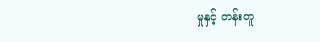မှုနှင့် တန်းတူ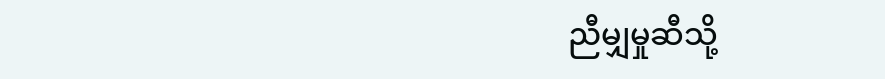ညီမျှမှုဆီသို့